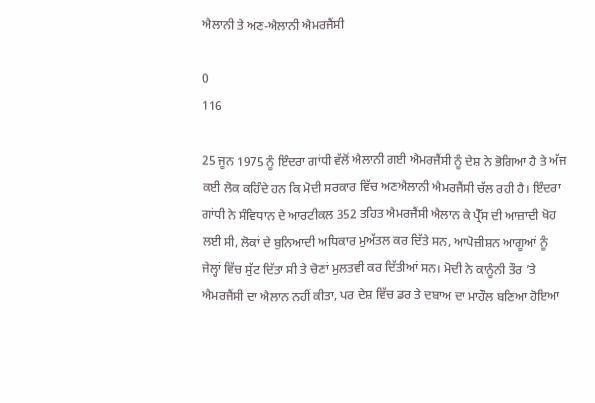ਐਲਾਨੀ ਤੇ ਅਣ-ਐਲਾਨੀ ਐਮਰਜੈਂਸੀ

0
116

25 ਜੂਨ 1975 ਨੂੰ ਇੰਦਰਾ ਗਾਂਧੀ ਵੱਲੋਂ ਐਲਾਨੀ ਗਈ ਐਮਰਜੈਂਸੀ ਨੂੰ ਦੇਸ਼ ਨੇ ਭੋਗਿਆ ਹੈ ਤੇ ਅੱਜ ਕਈ ਲੋਕ ਕਹਿੰਦੇ ਹਨ ਕਿ ਮੋਦੀ ਸਰਕਾਰ ਵਿੱਚ ਅਣਐਲਾਨੀ ਐਮਰਜੈਂਸੀ ਚੱਲ ਰਹੀ ਹੈ। ਇੰਦਰਾ ਗਾਂਧੀ ਨੇ ਸੰਵਿਧਾਨ ਦੇ ਆਰਟੀਕਲ 352 ਤਹਿਤ ਐਮਰਜੈਂਸੀ ਐਲਾਨ ਕੇ ਪ੍ਰੈੱਸ ਦੀ ਆਜ਼ਾਦੀ ਖੋਹ ਲਈ ਸੀ, ਲੋਕਾਂ ਦੇ ਬੁਨਿਆਦੀ ਅਧਿਕਾਰ ਮੁਅੱਤਲ ਕਰ ਦਿੱਤੇ ਸਨ, ਆਪੋਜ਼ੀਸ਼ਨ ਆਗੂਆਂ ਨੂੰ ਜੇਲ੍ਹਾਂ ਵਿੱਚ ਸੁੱਟ ਦਿੱਤਾ ਸੀ ਤੇ ਚੋਣਾਂ ਮੁਲਤਵੀ ਕਰ ਦਿੱਤੀਆਂ ਸਨ। ਮੋਦੀ ਨੇ ਕਾਨੂੰਨੀ ਤੌਰ ’ਤੇ ਐਮਰਜੈਂਸੀ ਦਾ ਐਲਾਨ ਨਹੀਂ ਕੀਤਾ, ਪਰ ਦੇਸ਼ ਵਿੱਚ ਡਰ ਤੇ ਦਬਾਅ ਦਾ ਮਾਹੌਲ ਬਣਿਆ ਹੋਇਆ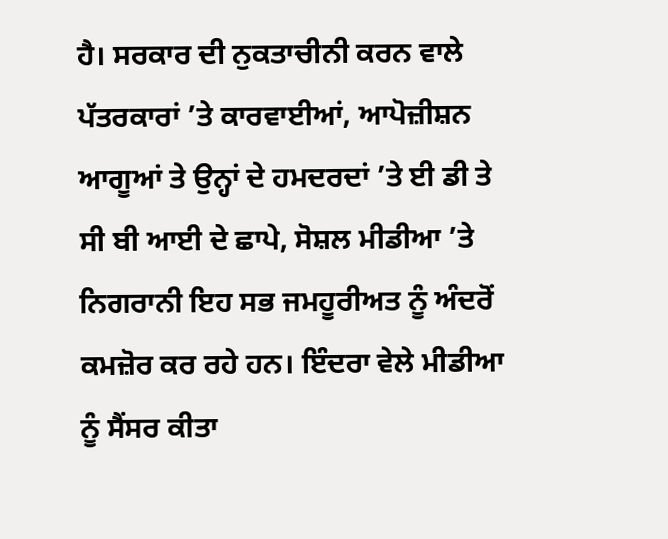ਹੈ। ਸਰਕਾਰ ਦੀ ਨੁਕਤਾਚੀਨੀ ਕਰਨ ਵਾਲੇ ਪੱਤਰਕਾਰਾਂ ’ਤੇ ਕਾਰਵਾਈਆਂ, ਆਪੋਜ਼ੀਸ਼ਨ ਆਗੂਆਂ ਤੇ ਉਨ੍ਹਾਂ ਦੇ ਹਮਦਰਦਾਂ ’ਤੇ ਈ ਡੀ ਤੇ ਸੀ ਬੀ ਆਈ ਦੇ ਛਾਪੇ, ਸੋਸ਼ਲ ਮੀਡੀਆ ’ਤੇ ਨਿਗਰਾਨੀ ਇਹ ਸਭ ਜਮਹੂਰੀਅਤ ਨੂੰ ਅੰਦਰੋਂ ਕਮਜ਼ੋਰ ਕਰ ਰਹੇ ਹਨ। ਇੰਦਰਾ ਵੇਲੇ ਮੀਡੀਆ ਨੂੰ ਸੈਂਸਰ ਕੀਤਾ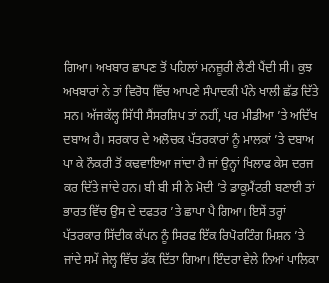ਗਿਆ। ਅਖਬਾਰ ਛਾਪਣ ਤੋਂ ਪਹਿਲਾਂ ਮਨਜ਼ੂਰੀ ਲੈਣੀ ਪੈਂਦੀ ਸੀ। ਕੁਝ ਅਖਬਾਰਾਂ ਨੇ ਤਾਂ ਵਿਰੋਧ ਵਿੱਚ ਆਪਣੇ ਸੰਪਾਦਕੀ ਪੰਨੇ ਖਾਲੀ ਛੱਡ ਦਿੱਤੇ ਸਨ। ਅੱਜਕੱਲ੍ਹ ਸਿੱਧੀ ਸੈਂਸਰਸ਼ਿਪ ਤਾਂ ਨਹੀਂ, ਪਰ ਮੀਡੀਆ ’ਤੇ ਅਦਿੱਖ ਦਬਾਅ ਹੈ। ਸਰਕਾਰ ਦੇ ਅਲੋਚਕ ਪੱਤਰਕਾਰਾਂ ਨੂੰ ਮਾਲਕਾਂ ’ਤੇ ਦਬਾਅ ਪਾ ਕੇ ਨੌਕਰੀ ਤੋਂ ਕਢਵਾਇਆ ਜਾਂਦਾ ਹੈ ਜਾਂ ਉਨ੍ਹਾਂ ਖਿਲਾਫ ਕੇਸ ਦਰਜ ਕਰ ਦਿੱਤੇ ਜਾਂਦੇ ਹਨ। ਬੀ ਬੀ ਸੀ ਨੇ ਮੋਦੀ ’ਤੇ ਡਾਕੂਮੈਂਟਰੀ ਬਣਾਈ ਤਾਂ ਭਾਰਤ ਵਿੱਚ ਉਸ ਦੇ ਦਫਤਰ ’ਤੇ ਛਾਪਾ ਪੈ ਗਿਆ। ਇਸੇਂ ਤਰ੍ਹਾਂ ਪੱਤਰਕਾਰ ਸਿੱਦੀਕ ਕੱਪਨ ਨੂੰ ਸਿਰਫ ਇੱਕ ਰਿਪੋਰਟਿੰਗ ਮਿਸ਼ਨ ’ਤੇ ਜਾਂਦੇ ਸਮੇਂ ਜੇਲ੍ਹ ਵਿੱਚ ਡੱਕ ਦਿੱਤਾ ਗਿਆ। ਇੰਦਰਾ ਵੇਲੇ ਨਿਆਂ ਪਾਲਿਕਾ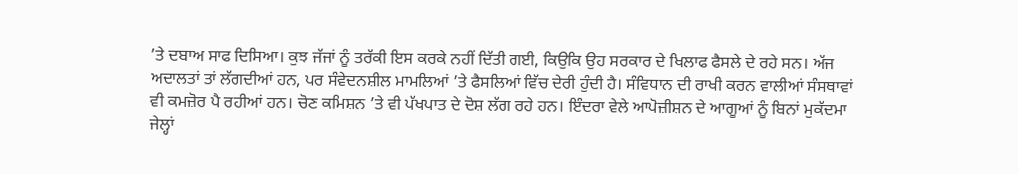’ਤੇ ਦਬਾਅ ਸਾਫ ਦਿਸਿਆ। ਕੁਝ ਜੱਜਾਂ ਨੂੰ ਤਰੱਕੀ ਇਸ ਕਰਕੇ ਨਹੀਂ ਦਿੱਤੀ ਗਈ, ਕਿਉਕਿ ਉਹ ਸਰਕਾਰ ਦੇ ਖਿਲਾਫ ਫੈਸਲੇ ਦੇ ਰਹੇ ਸਨ। ਅੱਜ ਅਦਾਲਤਾਂ ਤਾਂ ਲੱਗਦੀਆਂ ਹਨ, ਪਰ ਸੰਵੇਦਨਸ਼ੀਲ ਮਾਮਲਿਆਂ ’ਤੇ ਫੈਸਲਿਆਂ ਵਿੱਚ ਦੇਰੀ ਹੁੰਦੀ ਹੈ। ਸੰਵਿਧਾਨ ਦੀ ਰਾਖੀ ਕਰਨ ਵਾਲੀਆਂ ਸੰਸਥਾਵਾਂ ਵੀ ਕਮਜ਼ੋਰ ਪੈ ਰਹੀਆਂ ਹਨ। ਚੋਣ ਕਮਿਸ਼ਨ ’ਤੇ ਵੀ ਪੱਖਪਾਤ ਦੇ ਦੋਸ਼ ਲੱਗ ਰਹੇ ਹਨ। ਇੰਦਰਾ ਵੇਲੇ ਆਪੋਜ਼ੀਸ਼ਨ ਦੇ ਆਗੂਆਂ ਨੂੰ ਬਿਨਾਂ ਮੁਕੱਦਮਾ ਜੇਲ੍ਹਾਂ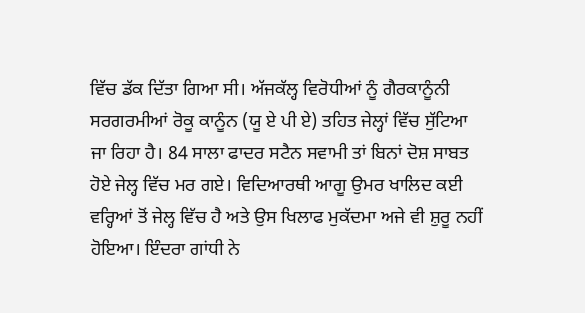ਵਿੱਚ ਡੱਕ ਦਿੱਤਾ ਗਿਆ ਸੀ। ਅੱਜਕੱਲ੍ਹ ਵਿਰੋਧੀਆਂ ਨੂੰ ਗੈਰਕਾਨੂੰਨੀ ਸਰਗਰਮੀਆਂ ਰੋਕੂ ਕਾਨੂੰਨ (ਯੂ ਏ ਪੀ ਏ) ਤਹਿਤ ਜੇਲ੍ਹਾਂ ਵਿੱਚ ਸੁੱਟਿਆ ਜਾ ਰਿਹਾ ਹੈ। 84 ਸਾਲਾ ਫਾਦਰ ਸਟੈਨ ਸਵਾਮੀ ਤਾਂ ਬਿਨਾਂ ਦੋਸ਼ ਸਾਬਤ ਹੋਏ ਜੇਲ੍ਹ ਵਿੱਚ ਮਰ ਗਏ। ਵਿਦਿਆਰਥੀ ਆਗੂ ਉਮਰ ਖਾਲਿਦ ਕਈ ਵਰ੍ਹਿਆਂ ਤੋਂ ਜੇਲ੍ਹ ਵਿੱਚ ਹੈ ਅਤੇ ਉਸ ਖਿਲਾਫ ਮੁਕੱਦਮਾ ਅਜੇ ਵੀ ਸ਼ੁਰੂ ਨਹੀਂ ਹੋਇਆ। ਇੰਦਰਾ ਗਾਂਧੀ ਨੇ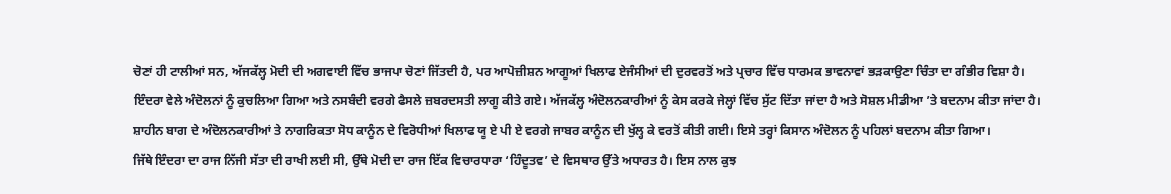ਚੋਣਾਂ ਹੀ ਟਾਲੀਆਂ ਸਨ, ਅੱਜਕੱਲ੍ਹ ਮੋਦੀ ਦੀ ਅਗਵਾਈ ਵਿੱਚ ਭਾਜਪਾ ਚੋਣਾਂ ਜਿੱਤਦੀ ਹੈ, ਪਰ ਆਪੋਜ਼ੀਸ਼ਨ ਆਗੂਆਂ ਖਿਲਾਫ ਏਜੰਸੀਆਂ ਦੀ ਦੁਰਵਰਤੋਂ ਅਤੇ ਪ੍ਰਚਾਰ ਵਿੱਚ ਧਾਰਮਕ ਭਾਵਨਾਵਾਂ ਭੜਕਾਉਣਾ ਚਿੰਤਾ ਦਾ ਗੰਭੀਰ ਵਿਸ਼ਾ ਹੈ। ਇੰਦਰਾ ਵੇਲੇ ਅੰਦੋਲਨਾਂ ਨੂੰ ਕੁਚਲਿਆ ਗਿਆ ਅਤੇ ਨਸਬੰਦੀ ਵਰਗੇ ਫੈਸਲੇ ਜ਼ਬਰਦਸਤੀ ਲਾਗੂ ਕੀਤੇ ਗਏ। ਅੱਜਕੱਲ੍ਹ ਅੰਦੋਲਨਕਾਰੀਆਂ ਨੂੰ ਕੇਸ ਕਰਕੇ ਜੇਲ੍ਹਾਂ ਵਿੱਚ ਸੁੱਟ ਦਿੱਤਾ ਜਾਂਦਾ ਹੈ ਅਤੇ ਸੋਸ਼ਲ ਮੀਡੀਆ ’ਤੇ ਬਦਨਾਮ ਕੀਤਾ ਜਾਂਦਾ ਹੈ। ਸ਼ਾਹੀਨ ਬਾਗ ਦੇ ਅੰਦੋਲਨਕਾਰੀਆਂ ਤੇ ਨਾਗਰਿਕਤਾ ਸੋਧ ਕਾਨੂੰਨ ਦੇ ਵਿਰੋਧੀਆਂ ਖਿਲਾਫ ਯੂ ਏ ਪੀ ਏ ਵਰਗੇ ਜਾਬਰ ਕਾਨੂੰਨ ਦੀ ਖੁੱਲ੍ਹ ਕੇ ਵਰਤੋਂ ਕੀਤੀ ਗਈ। ਇਸੇ ਤਰ੍ਹਾਂ ਕਿਸਾਨ ਅੰਦੋਲਨ ਨੂੰ ਪਹਿਲਾਂ ਬਦਨਾਮ ਕੀਤਾ ਗਿਆ।
ਜਿੱਥੇ ਇੰਦਰਾ ਦਾ ਰਾਜ ਨਿੱਜੀ ਸੱਤਾ ਦੀ ਰਾਖੀ ਲਈ ਸੀ, ਉੱਥੇ ਮੋਦੀ ਦਾ ਰਾਜ ਇੱਕ ਵਿਚਾਰਧਾਰਾ ‘ਹਿੰਦੂਤਵ’ ਦੇ ਵਿਸਥਾਰ ਉੱਤੇ ਅਧਾਰਤ ਹੈ। ਇਸ ਨਾਲ ਕੁਝ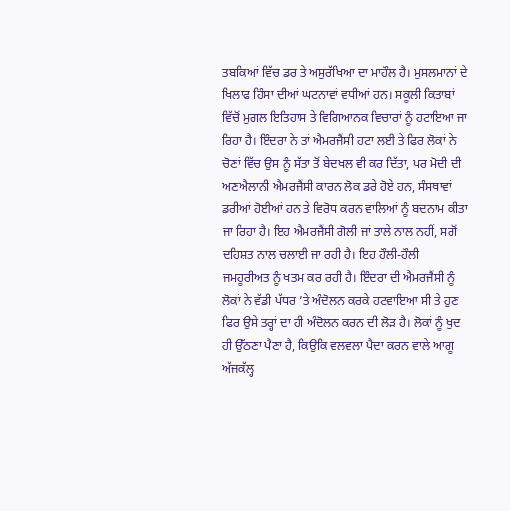ਤਬਕਿਆਂ ਵਿੱਚ ਡਰ ਤੇ ਅਸੁਰੱਖਿਆ ਦਾ ਮਾਹੌਲ ਹੈ। ਮੁਸਲਮਾਨਾਂ ਦੇ ਖਿਲਾਫ ਹਿੰਸਾ ਦੀਆਂ ਘਟਨਾਵਾਂ ਵਧੀਆਂ ਹਨ। ਸਕੂਲੀ ਕਿਤਾਬਾਂ ਵਿੱਚੋਂ ਮੁਗਲ ਇਤਿਹਾਸ ਤੇ ਵਿਗਿਆਨਕ ਵਿਚਾਰਾਂ ਨੂੰ ਹਟਾਇਆ ਜਾ ਰਿਹਾ ਹੈ। ਇੰਦਰਾ ਨੇ ਤਾਂ ਐਮਰਜੈਂਸੀ ਹਟਾ ਲਈ ਤੇ ਫਿਰ ਲੋਕਾਂ ਨੇ ਚੋਣਾਂ ਵਿੱਚ ਉਸ ਨੂੰ ਸੱਤਾ ਤੋਂ ਬੇਦਖਲ ਵੀ ਕਰ ਦਿੱਤਾ, ਪਰ ਮੋਦੀ ਦੀ ਅਣਐਲਾਨੀ ਐਮਰਜੈਂਸੀ ਕਾਰਨ ਲੋਕ ਡਰੇ ਹੋਏ ਹਨ, ਸੰਸਥਾਵਾਂ ਡਰੀਆਂ ਹੋਈਆਂ ਹਨ ਤੇ ਵਿਰੋਧ ਕਰਨ ਵਾਲਿਆਂ ਨੂੰ ਬਦਨਾਮ ਕੀਤਾ ਜਾ ਰਿਹਾ ਹੈ। ਇਹ ਐਮਰਜੈਂਸੀ ਗੋਲੀ ਜਾਂ ਤਾਲੇ ਨਾਲ ਨਹੀਂ, ਸਗੋਂ ਦਹਿਸ਼ਤ ਨਾਲ ਚਲਾਈ ਜਾ ਰਹੀ ਹੈ। ਇਹ ਹੌਲੀ-ਹੌਲੀ ਜਮਹੂਰੀਅਤ ਨੂੰ ਖਤਮ ਕਰ ਰਹੀ ਹੈ। ਇੰਦਰਾ ਦੀ ਐਮਰਜੈਂਸੀ ਨੂੰ ਲੋਕਾਂ ਨੇ ਵੱਡੀ ਪੱਧਰ ’ਤੇ ਅੰਦੋਲਨ ਕਰਕੇ ਹਟਵਾਇਆ ਸੀ ਤੇ ਹੁਣ ਫਿਰ ਉਸੇ ਤਰ੍ਹਾਂ ਦਾ ਹੀ ਅੰਦੋਲਨ ਕਰਨ ਦੀ ਲੋੜ ਹੈ। ਲੋਕਾਂ ਨੂੰ ਖੁਦ ਹੀ ਉੱਠਣਾ ਪੈਣਾ ਹੈ, ਕਿਉਕਿ ਵਲਵਲਾ ਪੈਦਾ ਕਰਨ ਵਾਲੇ ਆਗੂ ਅੱਜਕੱਲ੍ਹ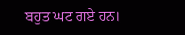ਬਹੁਤ ਘਟ ਗਏ ਹਨ।